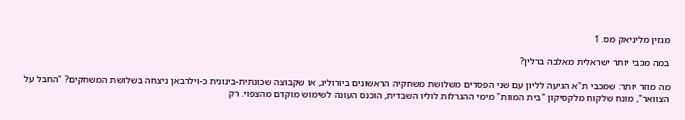מגזין מליניאק מס. 1

במה מכבי יותר ישראלית מאלבה ברלין?

מה מוזר יותר: שמכבי ת"א הגיעה לליון עם שני הפסדים משלושת משחקיה הראשונים ביורוליג, או שקבוצה שכונתית-בינונית כ-וילרבאן ניצחה בשלושת המשחקים? "החבל על הצוואר", מונח שלקוח מלקסיקון "בית המוות" מימי ההגרלות לוליו השבדית, הוכנס העונה לשימוש מוקדם מהצפוי. רק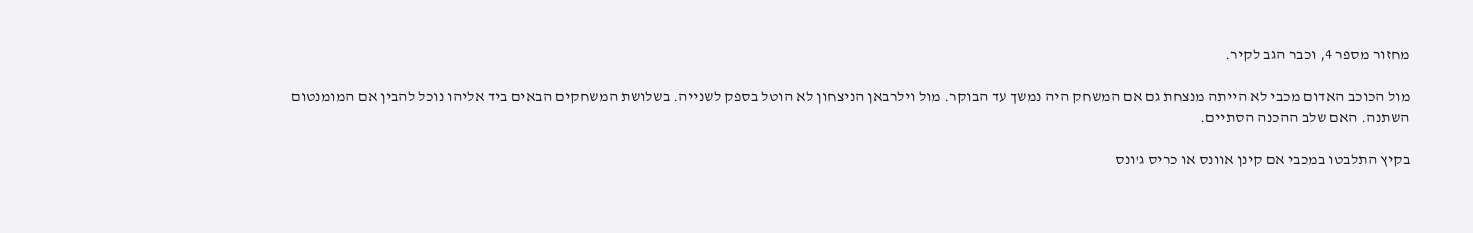מחזור מספר 4, וכבר הגב לקיר.

מול הכוכב האדום מכבי לא הייתה מנצחת גם אם המשחק היה נמשך עד הבוקר. מול וילרבאן הניצחון לא הוטל בספק לשנייה. בשלושת המשחקים הבאים ביד אליהו נוכל להבין אם המומנטום השתנה. האם שלב ההכנה הסתיים.

בקיץ התלבטו במכבי אם קינן אוונס או כריס ג'ונס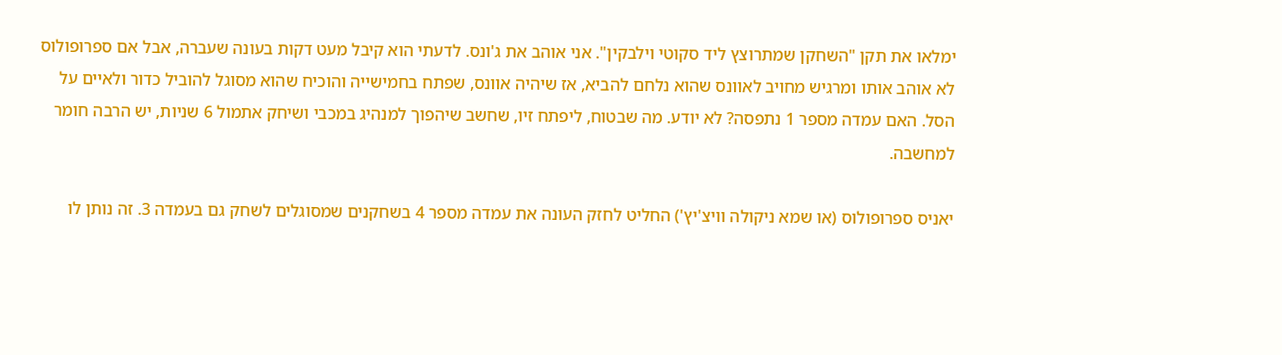ימלאו את תקן "השחקן שמתרוצץ ליד סקוטי וילבקין". אני אוהב את ג'ונס. לדעתי הוא קיבל מעט דקות בעונה שעברה, אבל אם ספרופולוס לא אוהב אותו ומרגיש מחויב לאוונס שהוא נלחם להביא, אז שיהיה אוונס, שפתח בחמישייה והוכיח שהוא מסוגל להוביל כדור ולאיים על הסל. האם עמדה מספר 1 נתפסה? לא יודע. מה שבטוח, ליפתח זיו, שחשב שיהפוך למנהיג במכבי ושיחק אתמול 6 שניות, יש הרבה חומר למחשבה.

יאניס ספרופולוס (או שמא ניקולה וויצ'יץ') החליט לחזק העונה את עמדה מספר 4 בשחקנים שמסוגלים לשחק גם בעמדה 3. זה נותן לו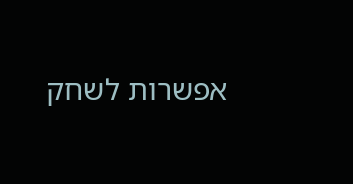אפשרות לשחק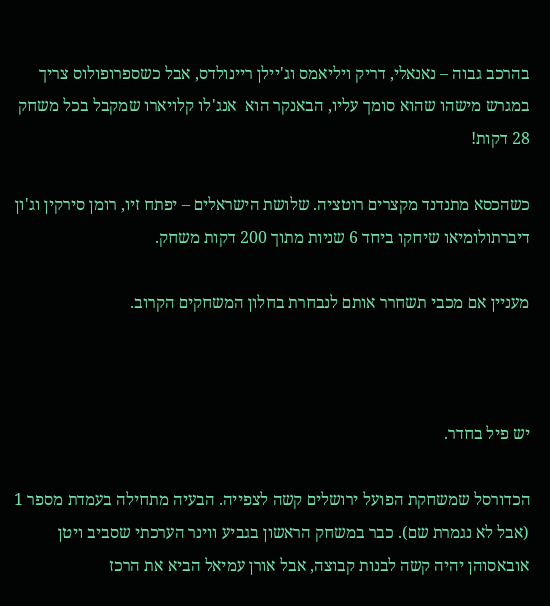בהרכב גבוה – נאנאלי, דריק ויליאמס וג'יילן ריינולדס, אבל כשספרופולוס צריך במגרש מישהו שהוא סומך עליו, הבאנקר הוא  אנג'לו קלויארו שמקבל בכל משחק 28 דקות!

כשהכסא מתנדנד מקצרים רוטציה. שלושת הישראלים – יפתח זיו, רומן סירקין וג'ון דיברתולומיאו שיחקו ביחד 6 שניות מתוך 200 דקות משחק.

מעניין אם מכבי תשחרר אותם לנבחרת בחלון המשחקים הקרוב.



יש פיל בחדר.

הכדורסל שמשחקת הפועל ירושלים קשה לצפייה. הבעיה מתחילה בעמדת מספר 1 (אבל לא נגמרת שם). כבר במשחק הראשון בגביע ווינר הערכתי שסביב ויטן אובאסוהן יהיה קשה לבנות קבוצה, אבל אורן עמיאל הביא את הרכז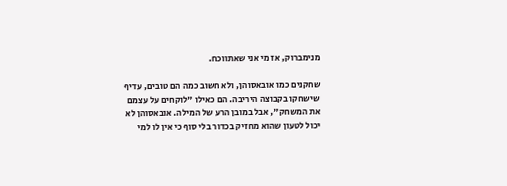מנימברוק, אז מי אני שאתווכח.

שחקנים כמו אובאסוהן, ולא חשוב כמה הם טובים, עדיף שישחקו בקבוצה היריבה. הם כאילו "לוקחים על עצמם את המשחק", אבל במובן הרע של המילה. אובאסוהן לא יכול לטעון שהוא מחזיק בכדור בלי סוף כי אין לו למי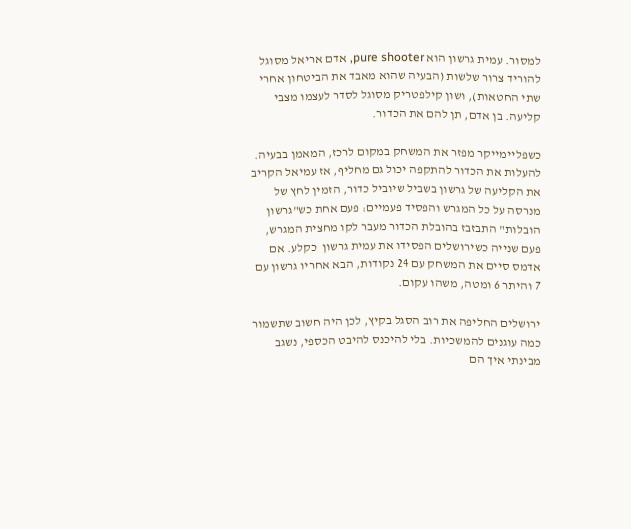למסור. עמית גרשון הוא pure shooter, אדם אריאל מסוגל להוריד צרור שלשות (הבעיה שהוא מאבד את הביטחון אחרי שתי החטאות), ושון קילפטריק מסוגל לסדר לעצמו מצבי קליעה. בן אדם, תן להם את הכדור.

כשפליימייקר מפזר את המשחק במקום לרכז, המאמן בבעיה. להעלות את הכדור להתקפה יכול גם מחליף, אז עמיאל הקריב את הקליעה של גרשון בשביל שיוביל כדור, הזמין לחץ של מנרסה על כל המגרש והפסיד פעמיים: פעם אחת כש"גרשון הובלות" התבזבז בהובלת הכדור מעבר לקו מחצית המגרש, פעם שנייה כשירושלים הפסידו את עמית גרשון  כקלע. אם אדמס סיים את המשחק עם 24 נקודות, הבא אחריו גרשון עם 7 והיתר 6 ומטה, משהו עקום.

ירושלים החליפה את רוב הסגל בקיץ, לכן היה חשוב שתשמור כמה עוגנים להמשכיות. בלי להיכנס להיבט הכספי, נשגב מבינתי איך הם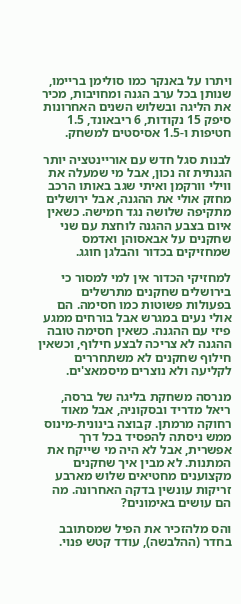ויתרו על באנקר כמו סולימן בריימו, שנותן בכל ערב הגנה ומחויבות, מכיר את הליגה ובשלוש השנים האחרונות סיפק 15 נקודות, 6 ריבאונד, 1.5 חטיפות ו-1.5 אסיסטים למשחק.

לבנות סגל חדש עם אוריינטציה יותר הגנתית זה נכון, אבל מי שמעלה את ווילי וורקמן ואיתי שגב באותו הרכב מחזק אולי את ההגנה, אבל ירושלים מתקיפה שלושה נגד חמישה. כשאין איום בצבע ההגנה לוחצת עם שני שחקנים על אבאסוהן ואדמס שמחזיקים בכדור והבלגן חוגג.

למחזיקי הכדור אין למי למסור כי בירושלים שחקנים מתרשלים בפעולות פשוטות כמו חסימה. הם אולי נעים במגרש אבל בורחים ממגע פיזי עם ההגנה. כשאין חסימה טובה ההגנה לא צריכה לבצע חילוף, וכשאין חילוף שחקנים לא משתחררים לקליעה ולא נוצרים מיסמאצ'ים.

מנרסה משחקת בליגה של ברסה, ריאל מדריד ובסקוניה, אבל מאוד רחוקה מרמתן. קבוצה בינונית-מינוס ממש ניסתה להפסיד בכל דרך אפשרית, אבל לא היה מי שייקח את המתנות. לא מבין איך שחקנים מקצוענים מחטיאים שלוש מארבע זריקות עונשין בדקה האחרונה. מה הם עושים באימונים?

והס מלהזכיר את הפיל שמסתובב בחדר (ההלבשה), עודד קטש פנוי.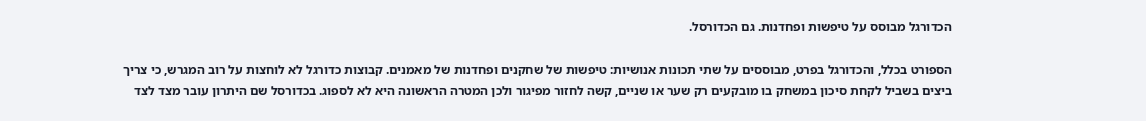הכדורגל מבוסס על טיפשות ופחדנות. גם הכדורסל.

הספורט בכלל, והכדורגל בפרט, מבוססים על שתי תכונות אנושיות: טיפשות של שחקנים ופחדנות של מאמנים. קבוצות כדורגל לא לוחצות על רוב המגרש, כי צריך ביצים בשביל לקחת סיכון במשחק בו מובקעים רק שער או שניים, קשה לחזור מפיגור ולכן המטרה הראשונה היא לא לספוג. בכדורסל שם היתרון עובר מצד לצד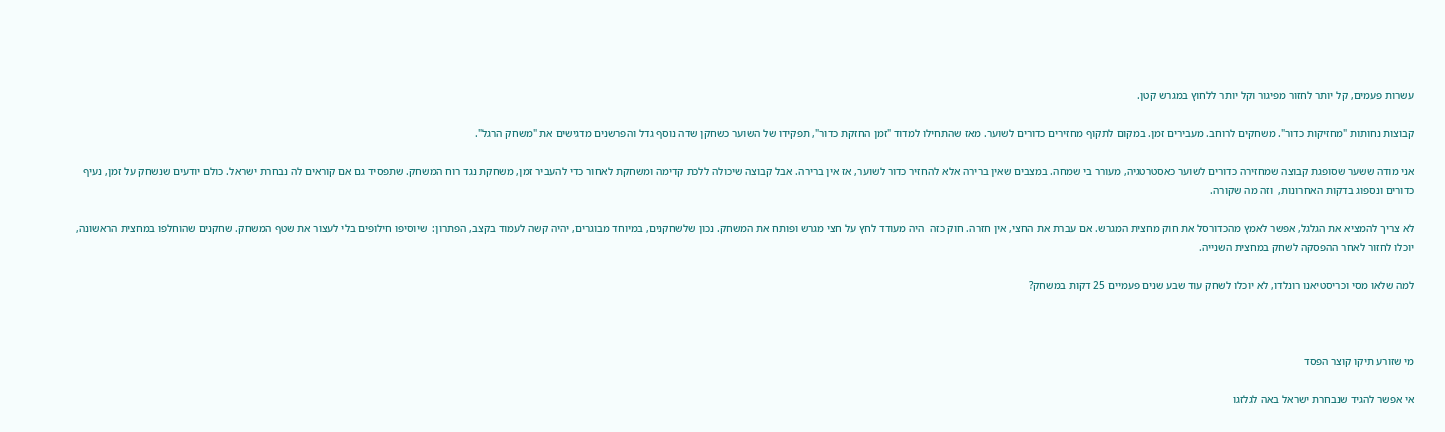עשרות פעמים, קל יותר לחזור מפיגור וקל יותר ללחוץ במגרש קטן.

קבוצות נחותות "מחזיקות כדור". משחקים לרוחב. מעבירים זמן. במקום לתקוף מחזירים כדורים לשוער. מאז שהתחילו למדוד "זמן החזקת כדור", תפקידו של השוער כשחקן שדה נוסף גדל והפרשנים מדגישים את "משחק הרגל".

אני מודה ששער שסופגת קבוצה שמחזירה כדורים לשוער כאסטרטגיה, מעורר בי שמחה. במצבים שאין ברירה אלא להחזיר כדור לשוער, אז אין ברירה. אבל קבוצה שיכולה ללכת קדימה ומשחקת לאחור כדי להעביר זמן, משחקת נגד רוח המשחק. שתפסיד גם אם קוראים לה נבחרת ישראל. כולם יודעים שנשחק על זמן, נעיף כדורים ונספוג בדקות האחרונות,  וזה מה שקורה.

לא צריך להמציא את הגלגל, אפשר לאמץ מהכדורסל את חוק מחצית המגרש. אם עברת את החצי, אין חזרה. חוק כזה  היה מעודד לחץ על חצי מגרש ופותח את המשחק. נכון שלשחקנים, במיוחד מבוגרים, יהיה קשה לעמוד בקצב, הפתרון:  שיוסיפו חילופים בלי לעצור את שטף המשחק. שחקנים שהוחלפו במחצית הראשונה, יוכלו לחזור לאחר ההפסקה לשחק במחצית השנייה.

למה שלאו מסי וכריסטיאנו רונלדו, לא יוכלו לשחק עוד שבע שנים פעמיים 25 דקות במשחק?



מי שזורע תיקו קוצר הפסד

אי אפשר להגיד שנבחרת ישראל באה לגלזגו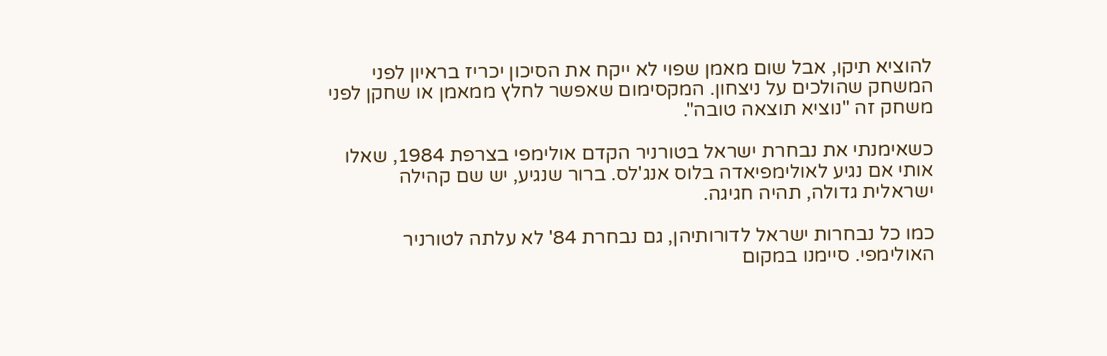להוציא תיקו, אבל שום מאמן שפוי לא ייקח את הסיכון יכריז בראיון לפני המשחק שהולכים על ניצחון. המקסימום שאפשר לחלץ ממאמן או שחקן לפני משחק זה "נוציא תוצאה טובה".

כשאימנתי את נבחרת ישראל בטורניר הקדם אולימפי בצרפת 1984, שאלו אותי אם נגיע לאולימפיאדה בלוס אנג'לס. ברור שנגיע, יש שם קהילה ישראלית גדולה, תהיה חגיגה.

כמו כל נבחרות ישראל לדורותיהן, גם נבחרת 84' לא עלתה לטורניר האולימפי. סיימנו במקום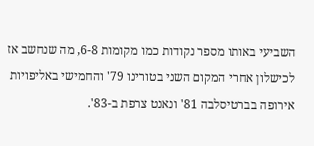השביעי באותו מספר נקודות כמו מקומות 6-8, מה שנחשב אז לכישלון אחרי המקום השני בטורינו 79' והחמישי באליפויות אירופה בברטיסלבה 81' ונאנט צרפת ב-83'.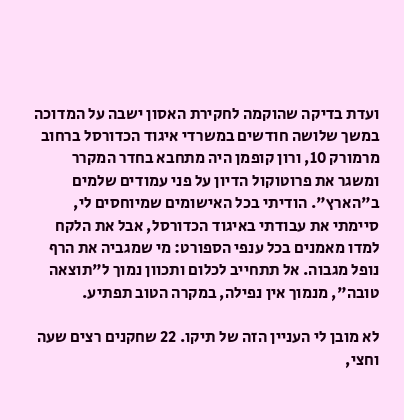ועדת בדיקה שהוקמה לחקירת האסון ישבה על המדוכה במשך שלושה חודשים במשרדי איגוד הכדורסל ברחוב מרמורק 10, ורון קופמן היה מתחבא בחדר המקרר ומשגר את פרוטוקול הדיון על פני עמודים שלמים ב"הארץ". הודיתי בכל האישומים שמיוחסים לי, סיימתי את עבודתי באיגוד הכדורסל, אבל את הלקח למדו מאמנים בכל ענפי הספורט: מי שמגביה את הרף נופל מגבוה. אל תתחייב לכלום ותכוון נמוך ל"תוצאה טובה", מנמוך אין נפילה, במקרה הטוב תפתיע.

לא מובן לי העניין הזה של תיקו. 22 שחקנים רצים שעה וחצי,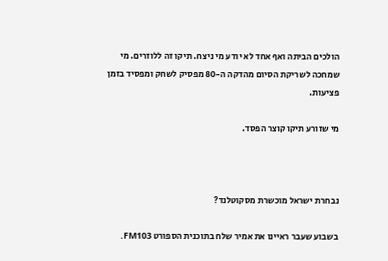הולכים הביתה ואף אחד לא יודע מי ניצח. תיקו זה ללוזרים. מי שמחכה לשריקת הסיום מהדקה ה-80 מפסיק לשחק ומפסיד בזמן פציעות.

מי שזורע תיקו קוצר הפסד.



נבחרת ישראל מוכשרת מסקוטלנד?

בשבוע שעבר ראיינו את אמיר שלח בתוכנית הספורט FM103.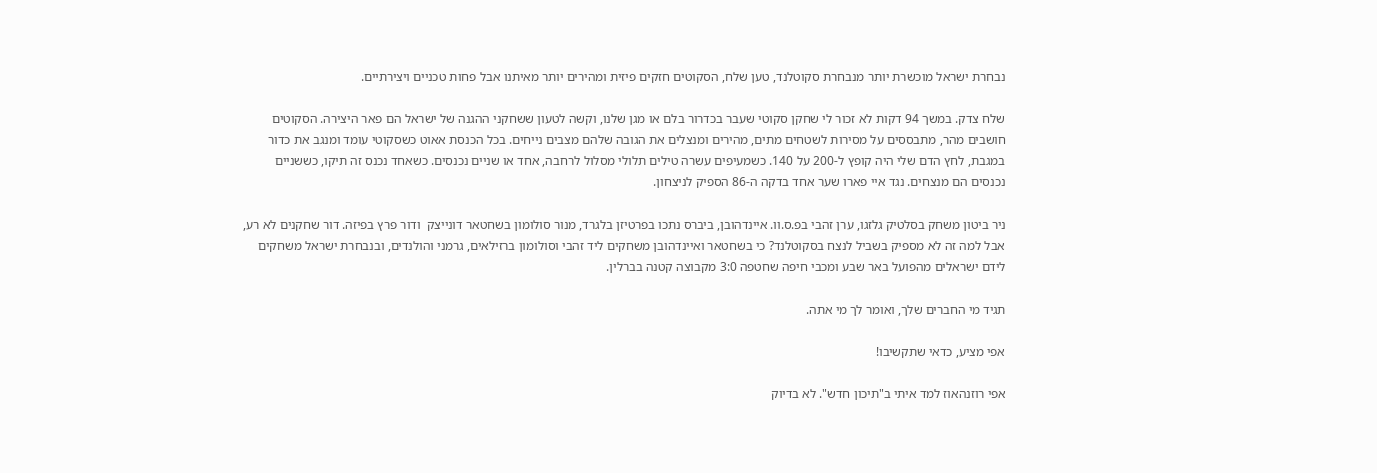נבחרת ישראל מוכשרת יותר מנבחרת סקוטלנד, טען שלח, הסקוטים חזקים פיזית ומהירים יותר מאיתנו אבל פחות טכניים ויצירתיים.

שלח צדק. במשך 94 דקות לא זכור לי שחקן סקוטי שעבר בכדרור בלם או מגן שלנו, וקשה לטעון ששחקני ההגנה של ישראל הם פאר היצירה. הסקוטים חושבים מהר, מתבססים על מסירות לשטחים מתים, מהירים ומנצלים את הגובה שלהם מצבים נייחים. בכל הכנסת אאוט כשסקוטי עומד ומנגב את כדור במגבת, לחץ הדם שלי היה קופץ ל-200 על 140. כשמעיפים עשרה טילים תלולי מסלול לרחבה, אחד או שניים נכנסים. כשאחד נכנס זה תיקו, כששניים נכנסים הם מנצחים. נגד איי פארו שער אחד בדקה ה-86 הספיק לניצחון.

ניר ביטון משחק בסלטיק גלזגו, ערן זהבי בפ.ס.וו. איינדהובן, ביברס נתכו בפרטיזן בלגרד, מנור סולומון בשחטאר דונייצק  ודור פרץ בפיזה. דור שחקנים לא רע, אבל למה זה לא מספיק בשביל לנצח בסקוטלנד? כי בשחטאר ואיינדהובן משחקים ליד זהבי וסולומון ברזילאים, גרמני והולנדים, ובנבחרת ישראל משחקים לידם ישראלים מהפועל באר שבע ומכבי חיפה שחטפה 3:0 מקבוצה קטנה בברלין.

תגיד מי החברים שלך, ואומר לך מי אתה.

אפי מציע, כדאי שתקשיבו!

אפי רוזנהאוז למד איתי ב"תיכון חדש". לא בדיוק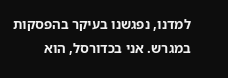למדנו, נפגשנו בעיקר בהפסקות במגרש. אני בכדורסל, הוא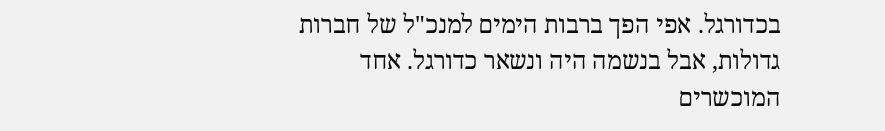בכדורגל. אפי הפך ברבות הימים למנכ"ל של חברות גדולות, אבל בנשמה היה ונשאר כדורגל. אחד המוכשרים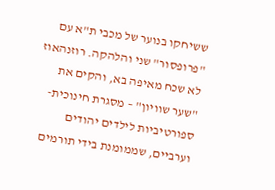ששיחקו בנוער של מכבי ת"א עם "פרופסור" שני והלהקה. רוזנהאוז לא שכח מאיפה בא, והקים את "שער שוויון" – מסגרת חינוכית-ספורטיביות לילדים יהודים וערביים, שממומנת בידי תורמים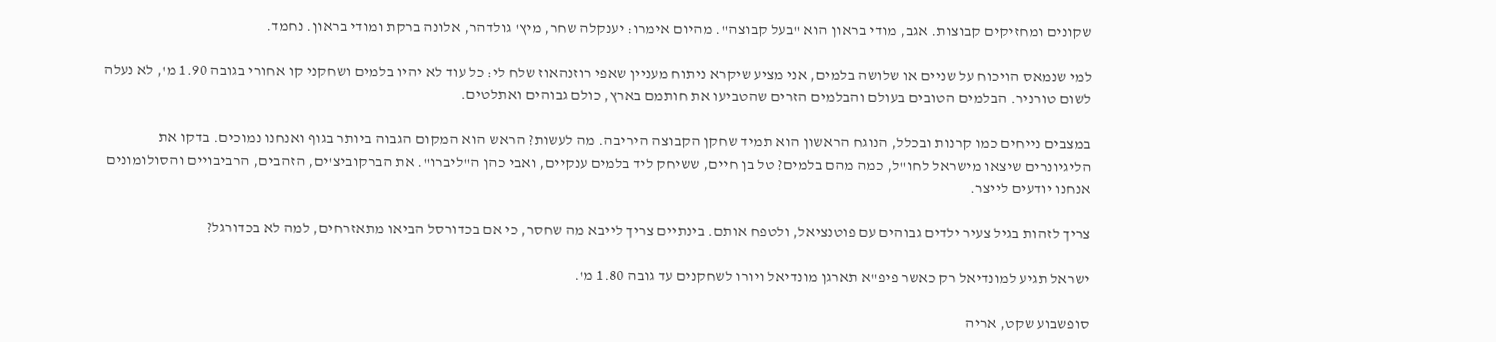שקונים ומחזיקים קבוצות. אגב, מודי בראון הוא "בעל קבוצה". מהיום אימרו: יענקלה שחר, מיץ' גולדהר, אלונה ברקת ומודי בראון. נחמד.

למי שנמאס הויכוח על שניים או שלושה בלמים, אני מציע שיקרא ניתוח מעניין שאפי רוזנהאוז שלח לי: כל עוד לא יהיו בלמים ושחקני קו אחורי בגובה 1.90 מ', לא נעלה לשום טורניר. הבלמים הטובים בעולם והבלמים הזרים שהטביעו את חותמם בארץ, כולם גבוהים ואתלטים.

במצבים נייחים כמו קרנות ובכלל, הנוגח הראשון הוא תמיד שחקן הקבוצה היריבה. מה לעשות? הראש הוא המקום הגבוה ביותר בגוף ואנחנו נמוכים. בדקו את הליגיונרים שיצאו מישראל לחו"ל, כמה מהם בלמים? טל בן חיים, ששיחק ליד בלמים ענקיים, ואבי כהן ה"ליברו". את הברקוביצ'ים, הזהבים, הרביבויים והסולומונים אנחנו יודעים לייצר.

צריך לזהות בגיל צעיר ילדים גבוהים עם פוטנציאל, ולטפח אותם. בינתיים צריך לייבא מה שחסר, כי אם בכדורסל הביאו מתאזרחים, למה לא בכדורגל?

ישראל תגיע למונדיאל רק כאשר פיפ"א תארגן מונדיאל ויורו לשחקנים עד גובה 1.80 מ'.

סופשבוע שקט, אריה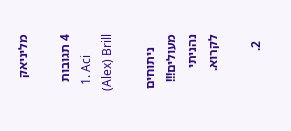מליניאק

4 תגובות
  1. Aci (Alex) Brill

    ניתוחים מעולים!!! נהניתי לקרוא.

  2.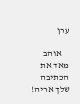ערן

    אוהב מאד את הכתיבה שלך אריה!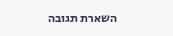השארת תגובה